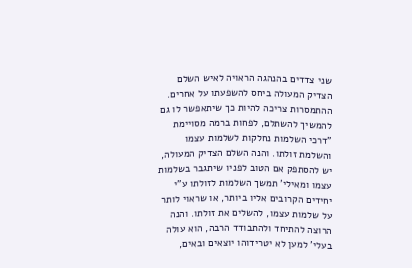שני צדדים בהנהגה הראויה לאיש השלם הצדיק המעולה ביחס להשפעתו על אחרים. ההתמסרות צריכה להיות כך שיתאפשר לו גם להמשיך להשתלם, לפחות ברמה מסויימת
"דרכי השלמות נחלקות לשלמות עצמו והשלמת זולתו. והנה השלם הצדיק המעולה, יש להסתפק אם הטוב לפניו שיתגבר בשלמות עצמו ומאילי' תמשך השלמות לזולתו ע"י יחידים הקרובים אליו ביותר, או שראוי לותר על שלמות עצמו, להשלים את זולתו. והנה הרוצה להתיחד ולהתבודד הרבה, הוא עולה בעלי' למען לא יטרידוהו יוצאים ובאים,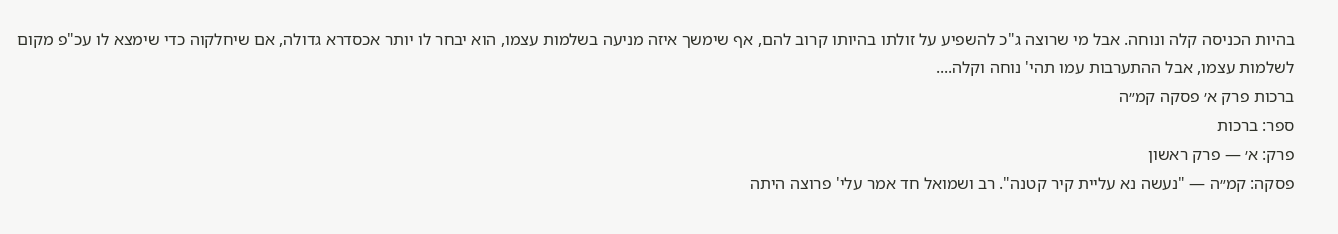בהיות הכניסה קלה ונוחה. אבל מי שרוצה ג"כ להשפיע על זולתו בהיותו קרוב להם, אף שימשך איזה מניעה בשלמות עצמו, הוא יבחר לו יותר אכסדרא גדולה, אם שיחלקוה כדי שימצא לו עכ"פ מקום לשלמות עצמו, אבל ההתערבות עמו תהי' נוחה וקלה....
ברכות פרק א׳ פסקה קמ״ה
ספר: ברכות
פרק: א׳ — פרק ראשון
פסקה: קמ״ה — "נעשה נא עליית קיר קטנה". רב ושמואל חד אמר עלי' פרוצה היתה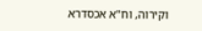וקירוה, וח"א אכסדרא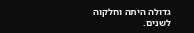גדולה היתה וחלקוה לשנים.